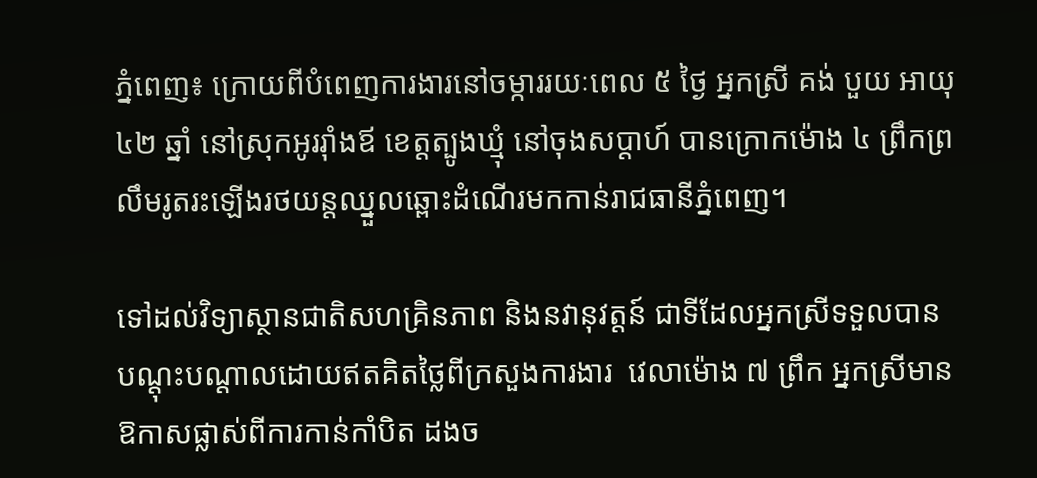ភ្នំពេញ៖ ក្រោយពីបំពេញការងារនៅចម្ការរយៈពេល ៥ ថ្ងៃ អ្នកស្រី គង់ បួយ អាយុ ៤២ ឆ្នាំ នៅស្រុកអូររ៉ាំងឪ ខេត្ដត្បូងឃ្មុំ នៅចុងសប្ដាហ៍ បានក្រោកម៉ោង ៤ ព្រឹកព្រលឹមរូតរះឡើងរថយន្ដឈ្នួលឆ្ពោះដំណើរមកកាន់រាជធានីភ្នំពេញ។

ទៅដល់វិទ្យាស្ថានជាតិសហគ្រិនភាព និងនវានុវត្តន៍ ជាទីដែលអ្នកស្រីទទួលបានបណ្ដុះបណ្ដាលដោយឥតគិតថ្លៃពីក្រសួងការងារ  វេលាម៉ោង ៧ ព្រឹក អ្នកស្រីមានឱកាសផ្លាស់ពីការកាន់កាំបិត ដងច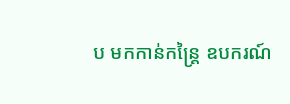ប មកកាន់កន្ដ្រៃ ឧបករណ៍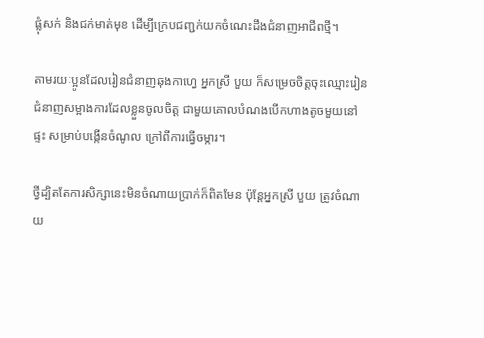ផ្លុំសក់ និងជក់មាត់មុខ ដើម្បីក្រេបជញ្ជក់យកចំណេះដឹងជំនាញអាជីពថ្មី។

តាមរយៈប្អូនដែលរៀនជំនាញឆុងកាហ្វេ អ្នកស្រី បួយ ក៏សម្រេចចិត្ដចុះឈ្មោះរៀនជំនាញសម្អាងការដែលខ្លួនចូលចិត្ដ ជាមួយគោលបំណងបើកហាងតូចមួយនៅផ្ទះ សម្រាប់បង្កើនចំណូល ក្រៅពីការធ្វើចម្ការ។

ថ្វីដ្បិតតែការសិក្សានេះមិនចំណាយប្រាក់ក៏ពិតមែន ប៉ុន្ដែអ្នកស្រី បួយ ត្រូវចំណាយ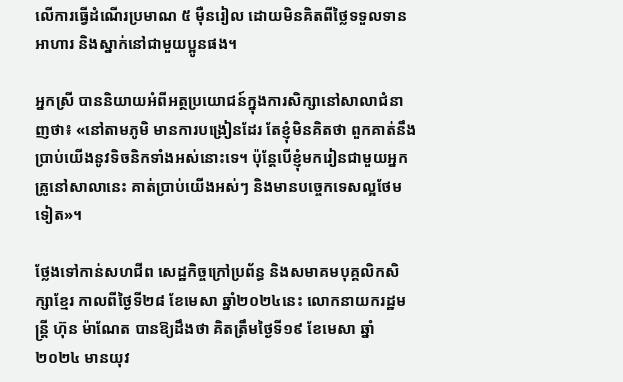លើការធ្វើដំណើរប្រមាណ ៥ ម៉ឺនរៀល ដោយមិនគិតពីថ្លៃទទួលទានអាហារ និងស្នាក់នៅជាមួយប្អូនផង។

អ្នកស្រី បាននិយាយអំពីអត្ថប្រយោជន៍ក្នុងការសិក្សានៅសាលាជំនាញថា៖ «នៅតាមភូមិ មានការបង្រៀនដែរ តែខ្ញុំមិនគិតថា ពួកគាត់នឹងប្រាប់យើងនូវទិចនិកទាំងអស់នោះទេ។ ប៉ុន្ដែបើខ្ញុំមករៀនជាមួយអ្នកគ្រូនៅសាលានេះ គាត់ប្រាប់យើងអស់ៗ និងមានបច្ចេកទេសល្អថែមទៀត»។

ថ្លែងទៅកាន់សហជីព សេដ្ឋកិច្ចក្រៅប្រព័ន្ធ និងសមាគមបុគ្គលិកសិក្សាខ្មែរ កាលពីថ្ងៃទី២៨ ខែមេសា ឆ្នាំ២០២៤នេះ លោកនាយករដ្ឋមន្ត្រី ហ៊ុន ម៉ាណែត បានឱ្យដឹងថា គិតត្រឹមថ្ងៃទី១៩ ខែមេសា ឆ្នាំ ២០២៤ មានយុវ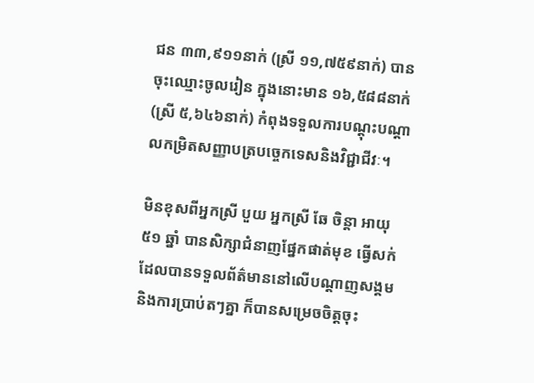ជន ៣៣,៩១១នាក់ (ស្រី ១១,៧៥៩នាក់) បានចុះឈ្មោះចូលរៀន ក្នុងនោះមាន ១៦,៥៨៨នាក់ (ស្រី ៥,៦៤៦នាក់) កំពុងទទួលការបណ្តុះបណ្តាលកម្រិតសញ្ញាបត្របច្ចេកទេសនិងវិជ្ជាជីវៈ។

មិនខុសពីអ្នកស្រី បួយ អ្នកស្រី ឆែ ចិន្ដា អាយុ ៥១ ឆ្នាំ បានសិក្សាជំនាញផ្នែកផាត់មុខ ធ្វើសក់ ដែលបានទទួលព័ត៌មាននៅលើបណ្ដាញសង្គម និងការប្រាប់តៗគ្នា ក៏បានសម្រេចចិត្ដចុះ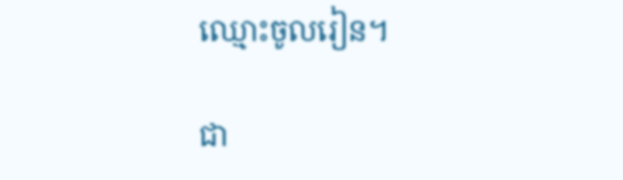ឈ្មោះចូលរៀន។

ជា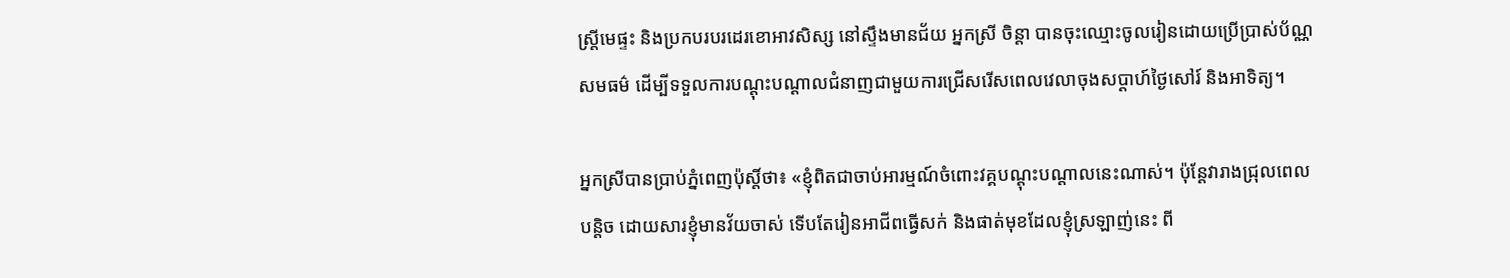ស្ដ្រីមេផ្ទះ និងប្រកបរបរដេរខោអាវសិស្ស នៅស្ទឹងមានជ័យ អ្នកស្រី ចិន្ដា បានចុះឈ្មោះចូលរៀនដោយប្រើប្រាស់ប័ណ្ណសមធម៌ ដើម្បីទទួលការបណ្ដុះបណ្ដាលជំនាញជាមួយការជ្រើសរើសពេលវេលាចុងសប្ដាហ៍ថ្ងៃសៅរ៍ និងអាទិត្យ។

អ្នកស្រីបានប្រាប់ភ្នំពេញប៉ុស្ដិ៍ថា៖ «ខ្ញុំពិតជាចាប់អារម្មណ៍ចំពោះវគ្គបណ្ដុះបណ្ដាលនេះណាស់។ ប៉ុន្ដែវារាងជ្រុលពេលបន្ដិច ដោយសារខ្ញុំមានវ័យចាស់ ទើបតែរៀនអាជីពធ្វើសក់ និងផាត់មុខដែលខ្ញុំស្រឡាញ់នេះ ពី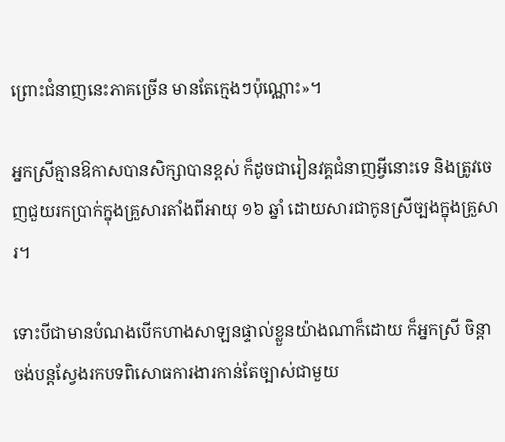ព្រោះជំនាញនេះភាគច្រើន មានតែក្មេងៗប៉ុណ្ណោះ»។

អ្នកស្រីគ្មានឱកាសបានសិក្សាបានខ្ពស់ ក៏ដូចជារៀនវគ្គជំនាញអ្វីនោះទេ និងត្រូវចេញជួយរកប្រាក់ក្នុងគ្រួសារតាំងពីអាយុ ១៦ ឆ្នាំ ដោយសារជាកូនស្រីច្បងក្នុងគ្រួសារ។

ទោះបីជាមានបំណងបើកហាងសាឡនផ្ទាល់ខ្លួនយ៉ាងណាក៏ដោយ ក៏អ្នកស្រី ចិន្ដា ចង់បន្ដស្វែងរកបទពិសោធការងារកាន់តែច្បាស់ជាមួយ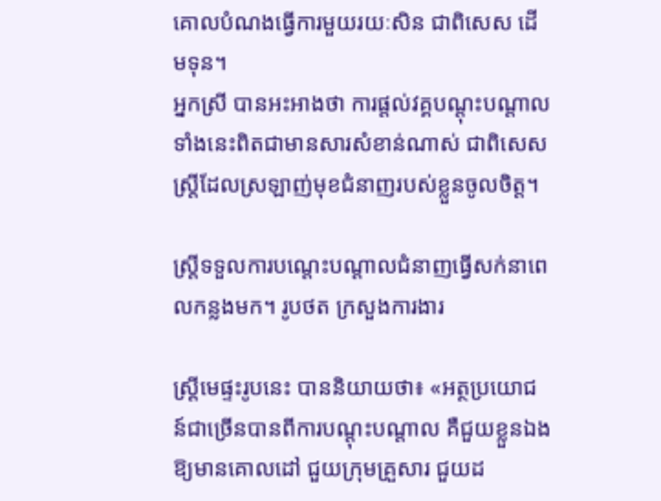គោលបំណងធ្វើការមួយរយៈសិន ជាពិសេស ដើមទុន។
អ្នកស្រី បានអះអាងថា ការផ្ដល់វគ្គបណ្ដុះបណ្ដាលទាំងនេះពិតជាមានសារសំខាន់ណាស់ ជាពិសេស ស្ដ្រីដែលស្រឡាញ់មុខជំនាញរបស់ខ្លួនចូលចិត្ដ។

ស្រ្តីទទួលការបណ្តេះបណ្តាលជំនាញធ្វើសក់នាពេលកន្លងមក។ រូបថត ក្រសួងការងារ

ស្ដ្រីមេផ្ទះរូបនេះ បាននិយាយថា៖ «អត្ថប្រយោជន៍ជាច្រើនបានពីការបណ្ដុះបណ្ដាល គឺជួយខ្លួនឯងឱ្យមានគោលដៅ ជួយក្រុមគ្រួសារ ជួយដ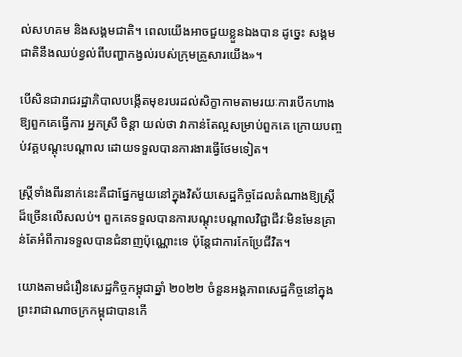ល់សហគម និងសង្គមជាតិ។ ពេលយើងអាចជួយខ្លួនឯងបាន ដូច្នេះ សង្គមជាតិនឹងឈប់ខ្វល់ពីបញ្ហាកង្វល់របស់ក្រុមគ្រួសារយើង»។

បើសិនជារាជរដ្ឋាភិបាលបង្កើតមុខរបរដល់សិក្ខាកាមតាមរយៈការបើកហាងឱ្យពួកគេធ្វើការ អ្នកស្រី ចិន្ដា យល់ថា វាកាន់តែល្អសម្រាប់ពួកគេ ក្រោយបញ្ចប់វគ្គបណ្ដុះបណ្ដាល ដោយទទួលបានការងារធ្វើថែមទៀត។

ស្ត្រីទាំងពីរនាក់នេះគឺជាផ្នែកមួយនៅក្នុងវិស័យសេដ្ឋកិច្ចដែលតំណាងឱ្យស្ដ្រីដ៏ច្រើនលើសលប់។ ពួកគេទទួលបានការបណ្តុះបណ្តាលវិជ្ជាជីវៈមិនមែនគ្រាន់តែអំពីការទទួលបានជំនាញប៉ុណ្ណោះទេ ប៉ុន្តែជាការកែប្រែជីវិត។

យោងតាមជំរឿនសេដ្ឋកិច្ចកម្ពុជាឆ្នាំ ២០២២ ចំនួនអង្គភាពសេដ្ឋកិច្ចនៅក្នុងព្រះរាជាណាចក្រកម្ពុជាបានកើ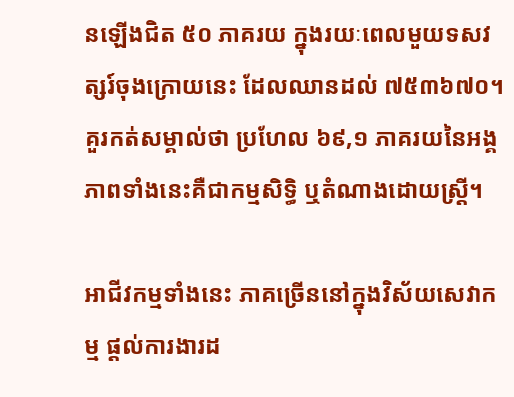នឡើងជិត ៥០ ភាគរយ ក្នុងរយៈពេលមួយទសវត្សរ៍ចុងក្រោយនេះ ដែលឈានដល់ ៧៥៣៦៧០។ គួរកត់សម្គាល់ថា ប្រហែល ៦៩,១ ភាគរយនៃអង្គភាពទាំងនេះគឺជាកម្មសិទ្ធិ ឬតំណាងដោយស្ត្រី។

អាជីវកម្មទាំងនេះ ភាគច្រើននៅក្នុងវិស័យសេវាកម្ម ផ្តល់ការងារដ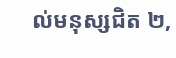ល់មនុស្សជិត ២,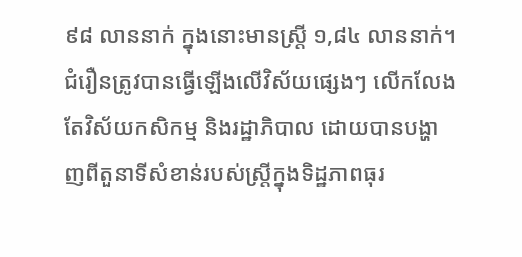៩៨ លាននាក់ ក្នុងនោះមានស្ត្រី ១,៨៤ លាននាក់។ ជំរឿនត្រូវបានធ្វើឡើងលើវិស័យផ្សេងៗ លើកលែងតែវិស័យកសិកម្ម និងរដ្ឋាភិបាល ដោយបានបង្ហាញពីតួនាទីសំខាន់របស់ស្ត្រីក្នុងទិដ្ឋភាពធុរ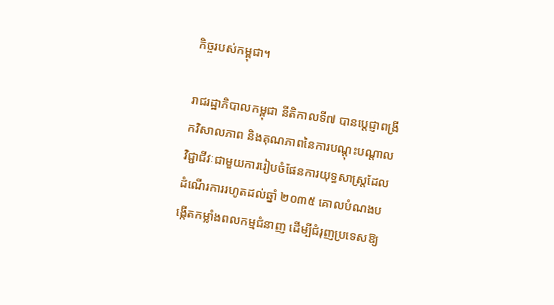កិច្ចរបស់កម្ពុជា។

រាជរដ្ឋាភិបាលកម្ពុជា នីតិកាលទី៧ បានប្តេជ្ញាពង្រីកវិសាលភាព និងគុណភាពនៃការបណ្តុះបណ្តាលវិជ្ជាជីវៈជាមួយការរៀបចំផែនការយុទ្ធសាស្ត្រដែលដំណើរការរហូតដល់ឆ្នាំ ២០៣៥ គោលបំណងបង្កើតកម្លាំងពលកម្មជំនាញ ដើម្បីជំរុញប្រទេសឱ្យ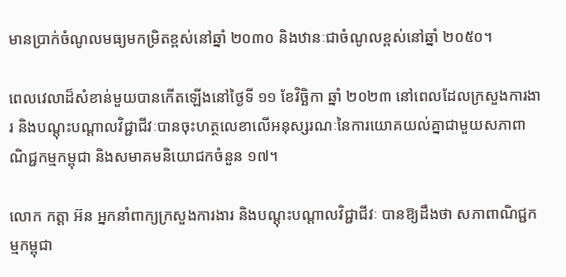មានប្រាក់ចំណូលមធ្យមកម្រិតខ្ពស់នៅឆ្នាំ ២០៣០ និងឋានៈជាចំណូលខ្ពស់នៅឆ្នាំ ២០៥០។

ពេលវេលាដ៏សំខាន់មួយបានកើតឡើងនៅថ្ងៃទី ១១ ខែវិច្ឆិកា ឆ្នាំ ២០២៣ នៅពេលដែលក្រសួងការងារ និងបណ្តុះបណ្តាលវិជ្ជាជីវៈបានចុះហត្ថលេខាលើអនុស្សរណៈនៃការយោគយល់គ្នាជាមួយសភាពាណិជ្ជកម្មកម្ពុជា និងសមាគមនិយោជកចំនួន ១៧។

លោក កត្តា អ៊ន អ្នកនាំពាក្យក្រសួងការងារ និងបណ្តុះបណ្តាលវិជ្ជាជីវៈ បានឱ្យដឹងថា សភាពាណិជ្ជកម្មកម្ពុជា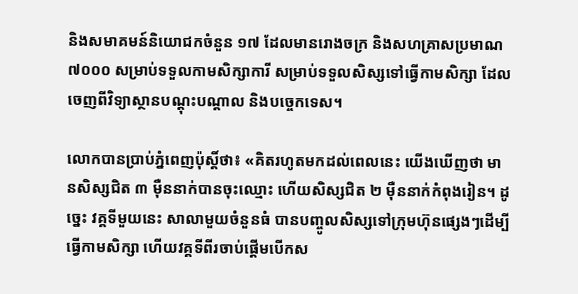និងសមាគមន៍និយោជកចំនួន ១៧ ដែលមានរោងចក្រ និងសហគ្រាសប្រមាណ ៧០០០ សម្រាប់ទទួលកាមសិក្សាការី សម្រាប់ទទួលសិស្សទៅធ្វើកាមសិក្សា ដែលចេញពីវិទ្យាស្ថានបណ្ដុះបណ្ដាល និងបច្ចេកទេស។

លោកបានប្រាប់ភ្នំពេញប៉ុស្ដិ៍ថា៖ «គិតរហូតមកដល់ពេលនេះ យើងឃើញថា មានសិស្សជិត ៣ ម៉ឺននាក់បានចុះឈ្មោះ ហើយសិស្សជិត ២ ម៉ឺននាក់កំពុងរៀន។ ដូច្នេះ វគ្គទីមួយនេះ សាលាមួយចំនួនធំ បានបញ្ចូលសិស្សទៅក្រុមហ៊ុនផ្សេងៗដើម្បីធ្វើកាមសិក្សា ហើយវគ្គទីពីរចាប់ផ្ដើមបើកស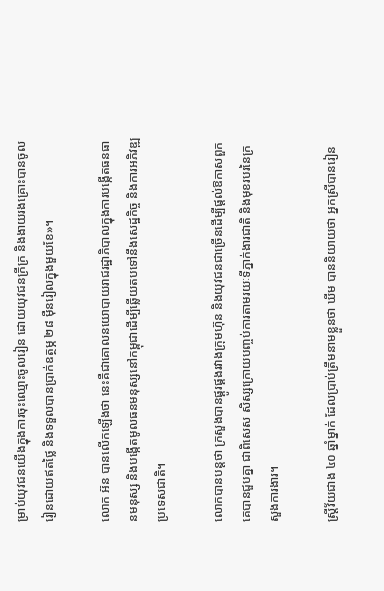ម្រាប់យុវជនយើងក្នុងការចុះឈ្មោះចូលរៀន ដោយយុវជនក្រីក្រ និងងាយរងគ្រោះបានចូលរៀនដោយឥតថ្លៃ និងទទួលបានប្រាក់ឧត្ថម្ភ ២៨ ម៉ឺនរៀលក្នុងមួយខែ»។

លោក អ៊ន បានលើកឡើងថា នេះគឺជាគោលនយោបាយរាជរដ្ឋាភិបាលក្នុងការបង្កើតធនធានមនុស្ស និងបង្កើតមូលធនមនុស្សនៅកម្ពុជាដើម្បីឆ្លើយតបទៅនឹងសេដ្ឋកិច្ច និងការអភិវឌ្ឍប្រទេសជាតិ។

លោកបានបន្ដថា ក្រសួងបានផ្គូរផ្គងរវាងក្រុមហ៊ុន និងយុវជនជាច្រើនដើម្បីផ្ដល់ឱកាសពួកគេបានជួបគ្នា ជាពិសេស សិស្សក្រោយបញ្ចប់ការតាមរយៈទីភ្នាក់ងារជាតិ និងមុខរបរនៃក្រសួងការងារ។

ស្ដ្រីវ័យជាង ៤០ ឆ្នាំម្នាក់ ដែលប្រាប់ត្រឹមនាមខ្លួនថា ឃីម បាននិយាយថា អ្នកស្រីបានរៀន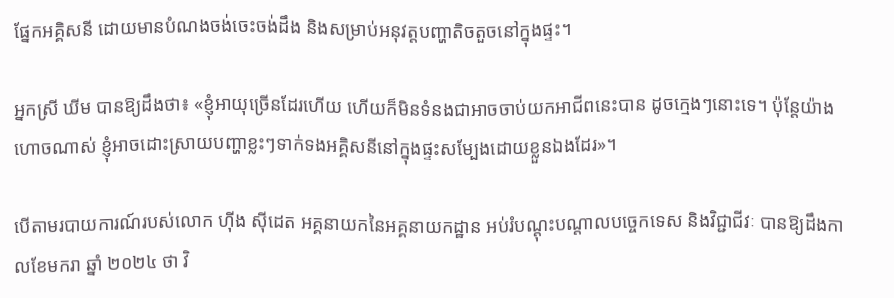ផ្នែកអគ្គិសនី ដោយមានបំណងចង់ចេះចង់ដឹង និងសម្រាប់អនុវត្ដបញ្ហាតិចតួចនៅក្នុងផ្ទះ។

អ្នកស្រី ឃីម បានឱ្យដឹងថា៖ «ខ្ញុំអាយុច្រើនដែរហើយ ហើយក៏មិនទំនងជាអាចចាប់យកអាជីពនេះបាន ដូចក្មេងៗនោះទេ។ ប៉ុន្ដែយ៉ាងហោចណាស់ ខ្ញុំអាចដោះស្រាយបញ្ហាខ្លះៗទាក់ទងអគ្គិសនីនៅក្នុងផ្ទះសម្បែងដោយខ្លួនឯងដែរ»។

បើតាមរបាយការណ៍របស់លោក ហ៊ីង ស៊ីដេត អគ្គនាយកនៃអគ្គនាយកដ្ឋាន អប់រំបណ្ដុះបណ្ដាលបច្ចេកទេស និងវិជ្ជាជីវៈ បានឱ្យដឹងកាលខែមករា ឆ្នាំ ២០២៤ ថា វិ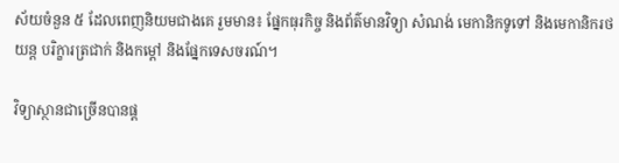ស័យចំនួន ៥ ដែលពេញនិយមជាងគេ រួមមាន៖ ផ្នែកធុរកិច្ច និងព័ត៌មានវិទ្យា សំណង់ មេកានិកទូទៅ និងមេកានិករថយន្ត បរិក្ខារត្រជាក់ និងកម្ដៅ និងផ្នែកទេសចរណ៍។

វិទ្យាស្ថានជាច្រើនបានផ្ដ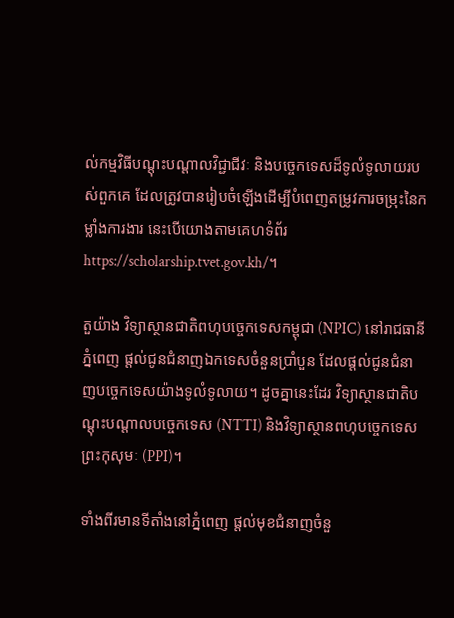ល់កម្មវិធីបណ្តុះបណ្តាលវិជ្ជាជីវៈ និងបច្ចេកទេសដ៏ទូលំទូលាយរបស់ពួកគេ ដែលត្រូវបានរៀបចំឡើងដើម្បីបំពេញតម្រូវការចម្រុះនៃកម្លាំងការងារ នេះបើយោងតាមគេហទំព័រ https://scholarship.tvet.gov.kh/។

តួយ៉ាង វិទ្យាស្ថានជាតិពហុបច្ចេកទេសកម្ពុជា (NPIC) នៅរាជធានីភ្នំពេញ ផ្តល់ជូនជំនាញឯកទេសចំនួនប្រាំបួន ដែលផ្តល់ជូនជំនាញបច្ចេកទេសយ៉ាងទូលំទូលាយ។ ដូចគ្នានេះដែរ វិទ្យាស្ថានជាតិបណ្តុះបណ្តាលបច្ចេកទេស (NTTI) និងវិទ្យាស្ថានពហុបច្ចេកទេសព្រះកុសុមៈ (PPI)។

ទាំងពីរមានទីតាំងនៅភ្នំពេញ ផ្តល់មុខជំនាញចំនួ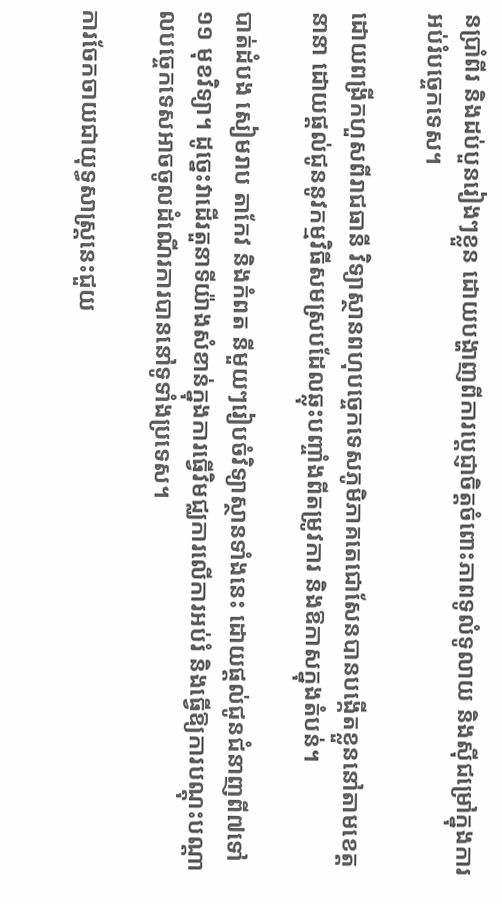នប្រាំពីរ និងដប់បួនរៀងៗខ្លួន ដោយបង្ហាញពីការប្តេជ្ញាចិត្តចំពោះភាពទូលំទូលាយ និងស៊ីជម្រៅក្នុងការអប់រំបច្ចេកទេស។

ដោយពង្រីកហួសពីរាជធានី វិទ្យាស្ថានពហុបច្ចេកទេសភូមិភាគតេជោសែនបានបង្កើតខ្លួននៅតាមខេត្តនានា ដោយផ្តល់ជូននូវកម្មវិធីសមស្របដែលឆ្លុះបញ្ចាំងពីតម្រូវការ និងឱកាសក្នុងតំបន់។

បាត់ដំបង សៀមរាប តាកែវ និងកំពត នីមួយៗរៀបចំវិទ្យាស្ថានទាំងនេះ ដោយផ្តល់ជូនជំនាញពី៧ទៅ ១១ មុខវិទ្យា។ ដូច្នេះវាដើរតួនាទីយ៉ាងសំខាន់ក្នុងការធ្វើវិមជ្ឈការលើការអប់រំ និងធ្វើឱ្យការបណ្តុះបណ្តាលបច្ចេកទេសអាចចូលដំណើរការបាននៅទូទាំងប្រទេស។

ការចែកចាយជាយុទ្ធសាស្ត្រនេះជួយ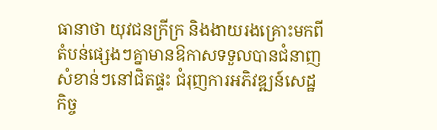ធានាថា យុវជនក្រីក្រ និងងាយរងគ្រោះមកពីតំបន់ផ្សេងៗគ្នាមានឱកាសទទួលបានជំនាញសំខាន់ៗនៅជិតផ្ទះ ជំរុញការអភិវឌ្ឍន៍សេដ្ឋកិច្ច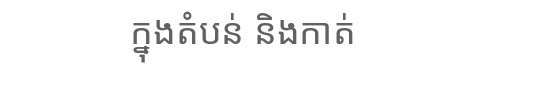ក្នុងតំបន់ និងកាត់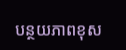បន្ថយភាពខុស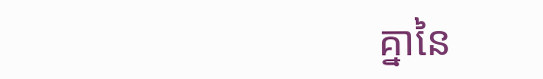គ្នានៃ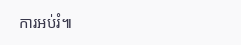ការអប់រំ៕